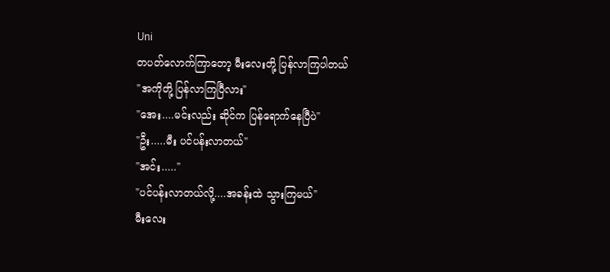Uni
တပတ်လောက်ကြာတော့ မီးလေးတို့ ပြန်လာကြပါတယ်
"အကိုတို့ ပြန်လာကြပြီလား"
"အေး....မင်းလည်း ဆိုင်က ပြန်ရောက်နေပြီပဲ"
"ဦး.....မီး ပင်ပန်းလာတယ်"
"အင်း....."
"ပင်ပန်းလာတယ်လို့....အခန်းထဲ သွားကြမယ်"
မီးလေး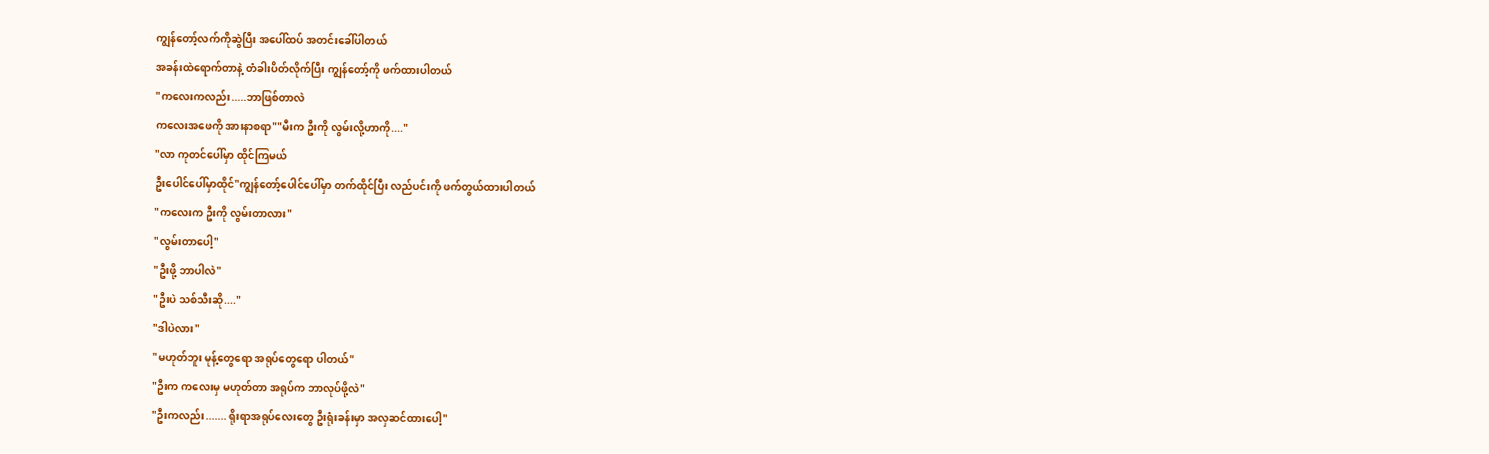ကျွန်တော့်လက်ကိုဆွဲပြီး အပေါ်ထပ် အတင်းခေါ်ပါတယ်
အခန်းထဲရောက်တာနဲ့ တံခါးပိတ်လိုက်ပြီး ကျွန်တော့်ကို ဖက်ထားပါတယ်
"ကလေးကလည်း.....ဘာဖြစ်တာလဲ
ကလေးအဖေကို အားနာစရာ""မီးက ဦးကို လွမ်းလို့ဟာကို...."
"လာ ကုတင်ပေါ်မှာ ထိုင်ကြမယ်
ဦးပေါင်ပေါ်မှာထိုင်"ကျွန်တော့်ပေါင်ပေါ်မှာ တက်ထိုင်ပြီး လည်ပင်းကို ဖက်တွယ်ထားပါတယ်
"ကလေးက ဦးကို လွမ်းတာလား"
"လွမ်းတာပေါ့"
"ဦးဖို့ ဘာပါလဲ"
"ဦးပဲ သစ်သီးဆို...."
"ဒါပဲလား"
"မဟုတ်ဘူး မုန့်တွေရော အရုပ်တွေရော ပါတယ်"
"ဦးက ကလေးမှ မဟုတ်တာ အရုပ်က ဘာလုပ်ဖို့လဲ"
"ဦးကလည်း....... ရိုးရာအရုပ်လေးတွေ ဦးရုံးခန်းမှာ အလှဆင်ထားပေါ့"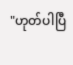"ဟုတ်ပါပြီ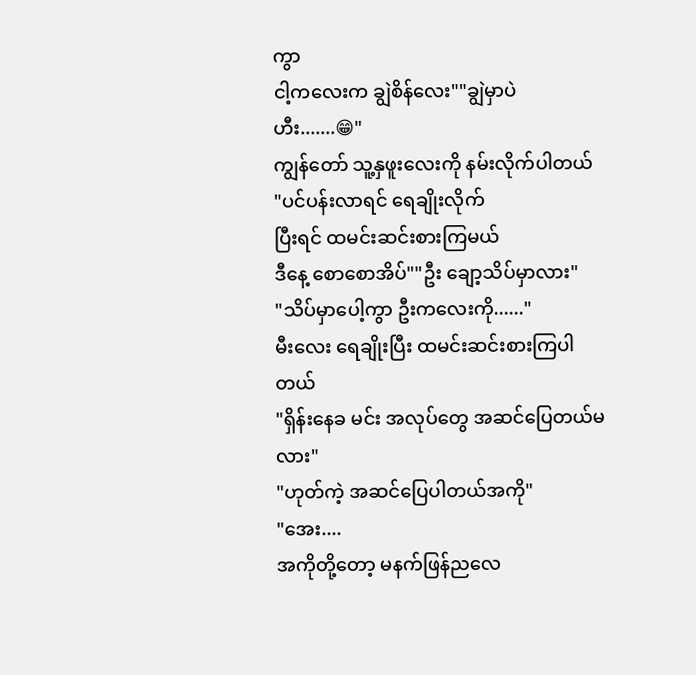ကွာ
ငါ့ကလေးက ချွဲစိန်လေး""ချွဲမှာပဲ ဟီး.......😁"
ကျွန်တော် သူ့နှဖူးလေးကို နမ်းလိုက်ပါတယ်
"ပင်ပန်းလာရင် ရေချိုးလိုက်
ပြီးရင် ထမင်းဆင်းစားကြမယ်
ဒီနေ့ စောစောအိပ်""ဦး ချော့သိပ်မှာလား"
"သိပ်မှာပေါ့ကွာ ဦးကလေးကို......"
မီးလေး ရေချိုးပြီး ထမင်းဆင်းစားကြပါတယ်
"ရှိန်းနေခ မင်း အလုပ်တွေ အဆင်ပြေတယ်မလား"
"ဟုတ်ကဲ့ အဆင်ပြေပါတယ်အကို"
"အေး....
အကိုတို့တော့ မနက်ဖြန်ညလေ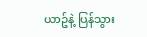ယာဥ်နဲ့ ပြန်သွား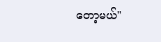တော့မယ်"